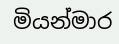මියන්මාර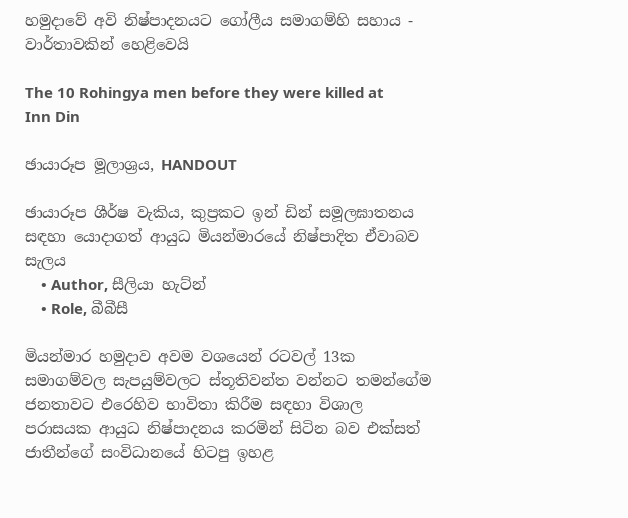හමුදාවේ අවි නිෂ්පාදනයට ගෝලීය සමාගම්හි සහාය - වාර්තාවකින් හෙළිවෙයි

The 10 Rohingya men before they were killed at Inn Din

ඡායාරූප මූලාශ්‍රය, HANDOUT

ඡායාරූප ශීර්ෂ වැකිය, කුප්‍රකට ඉන් ඩින් සමූලඝාතනය සඳහා යොදාගත් ආයුධ මියන්මාරයේ නිෂ්පාදිත ඒවාබව සැලය
    • Author, සීලියා හැට්න්
    • Role, බීබීසී

මියන්මාර හමුදාව අවම වශයෙන් රටවල් 13ක සමාගම්වල සැපයුම්වලට ස්තූතිවන්ත වන්නට තමන්ගේම ජනතාවට එරෙහිව භාවිතා කිරීම සඳහා විශාල පරාසයක ආයුධ නිෂ්පාදනය කරමින් සිටින බව එක්සත් ජාතීන්ගේ සංවිධානයේ හිටපු ඉහළ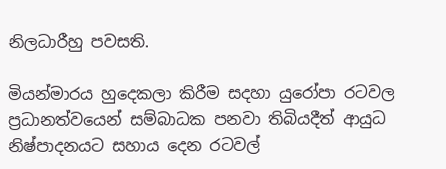නිලධාරීහු පවසති.

මියන්මාරය හුදෙකලා කිරීම සදහා යුරෝපා රටවල ප්‍රධානත්වයෙන් සම්බාධක පනවා තිබියදීත් ආයුධ නිෂ්පාදනයට සහාය දෙන රටවල්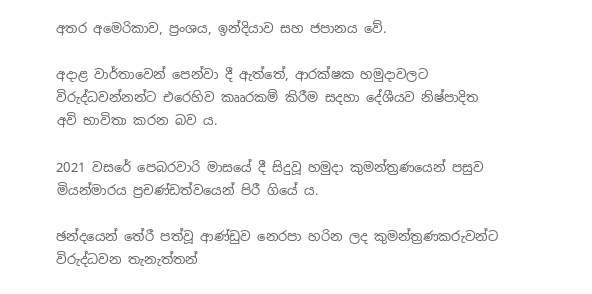අතර අමෙරිකාව, ප්‍රංශය, ඉන්දියාව සහ ජපානය වේ.

අදාළ වාර්තාවෙන් පෙන්වා දී ඇත්තේ, ආරක්ෂක හමුදාවලට විරුද්ධවන්නන්ට එරෙහිව කෲරකම් කිරීම සදහා දේශීයව නිෂ්පාදිත අවි භාවිතා කරන බව ය.

2021 වසරේ පෙබරවාරි මාසයේ දී සිදුවූ හමුදා කුමන්ත්‍රණයෙන් පසුව මියන්මාරය ප්‍රචණ්ඩත්වයෙන් පිරී ගියේ ය.

ඡන්දයෙන් තේරී පත්වූ ආණ්ඩුව නෙරපා හරින ලද කුමන්ත්‍රණකරුවන්ට විරුද්ධවන තැනැත්තන්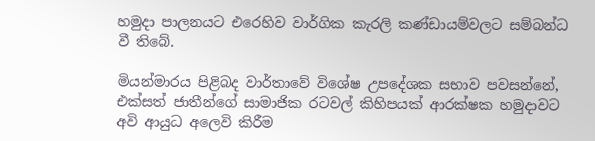හමුදා පාලනයට එරෙහිව වාර්ගික කැරලි කණ්ඩායම්වලට සම්බන්ධ වී තිබේ.

මියන්මාරය පිළිබද වාර්තාවේ විශේෂ උපදේශක සභාව පවසන්නේ, එක්සත් ජාතීන්ගේ සාමාජික රටවල් කිහිපයක් ආරක්ෂක හමුදාවට අවි ආයුධ අලෙවි කිරීම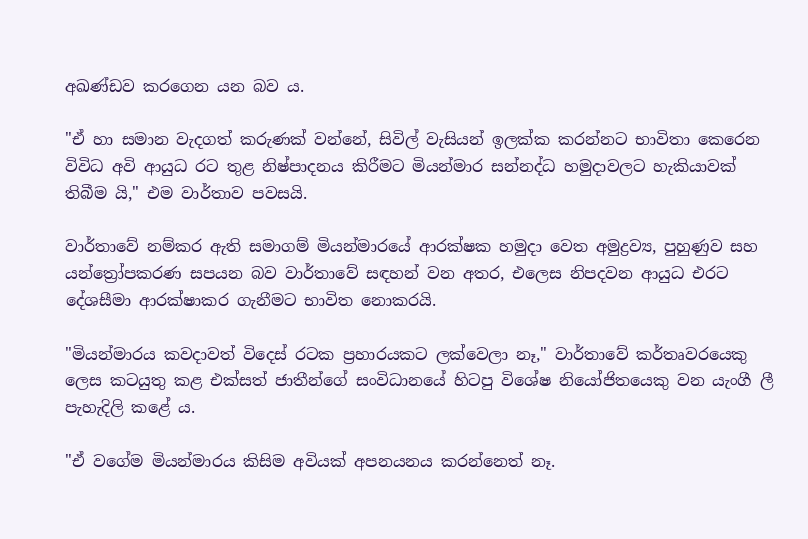අඛණ්ඩව කරගෙන යන බව ය.

"ඒ හා සමාන වැදගත් කරුණක් වන්නේ, සිවිල් වැසියන් ඉලක්ක කරන්නට භාවිතා කෙරෙන විවිධ අවි ආයුධ රට තුළ නිෂ්පාදනය කිරීමට මියන්මාර සන්නද්ධ හමුදාවලට හැකියාවක් තිබීම යි," එම වාර්තාව පවසයි.

වාර්තාවේ නම්කර ඇති සමාගම් මියන්මාරයේ ආරක්ෂක හමුදා වෙත අමුද්‍රව්‍ය, පුහුණුව සහ යන්ත්‍රෝපකරණ සපයන බව වාර්තාවේ සඳහන් වන අතර, එලෙස නිපදවන ආයුධ එරට දේශසීමා ආරක්ෂාකර ගැනීමට භාවිත නොකරයි.

"මියන්මාරය කවදාවත් විදෙස් රටක ප්‍රහාරයකට ලක්වෙලා නෑ," වාර්තාවේ කර්තෘවරයෙකු ලෙස කටයුතු කළ එක්සත් ජාතීන්ගේ සංවිධානයේ හිටපු විශේෂ නියෝජිතයෙකු වන යැංගී ලී පැහැදිලි කළේ ය.

"ඒ වගේම මියන්මාරය කිසිම අවියක් අපනයනය කරන්නෙත් නෑ.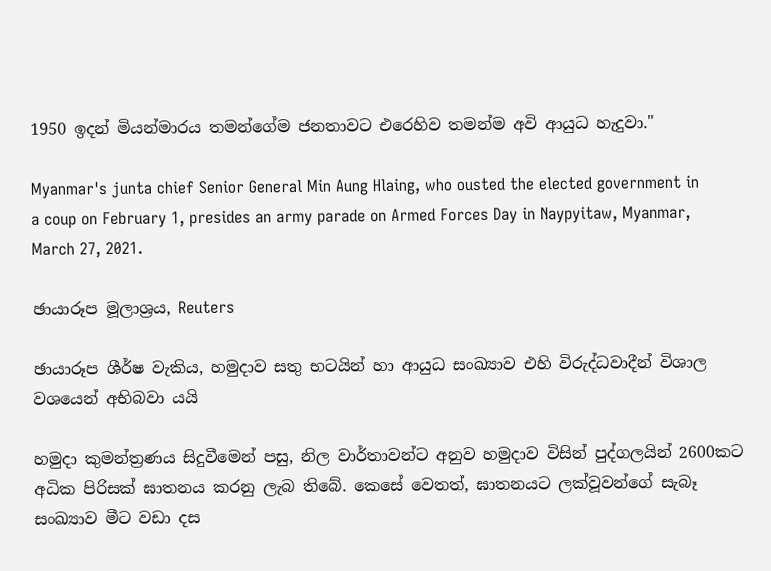1950 ඉදන් මියන්මාරය තමන්ගේම ජනතාවට එරෙහිව තමන්ම අවි ආයුධ හැදුවා."

Myanmar's junta chief Senior General Min Aung Hlaing, who ousted the elected government in a coup on February 1, presides an army parade on Armed Forces Day in Naypyitaw, Myanmar, March 27, 2021.

ඡායාරූප මූලාශ්‍රය, Reuters

ඡායාරූප ශීර්ෂ වැකිය, හමුදාව සතු භටයින් හා ආයුධ සංඛ්‍යාව එහි විරුද්ධවාදීන් විශාල වශයෙන් අභිබවා යයි

හමුදා කුමන්ත්‍රණය සිදුවීමෙන් පසු, නිල වාර්තාවන්ට අනුව හමුදාව විසින් පුද්ගලයින් 2600කට අධික පිරිසක් ඝාතනය කරනු ලැබ තිබේ. කෙසේ වෙතත්, ඝාතනයට ලක්වූවන්ගේ සැබෑ සංඛ්‍යාව මීට වඩා දස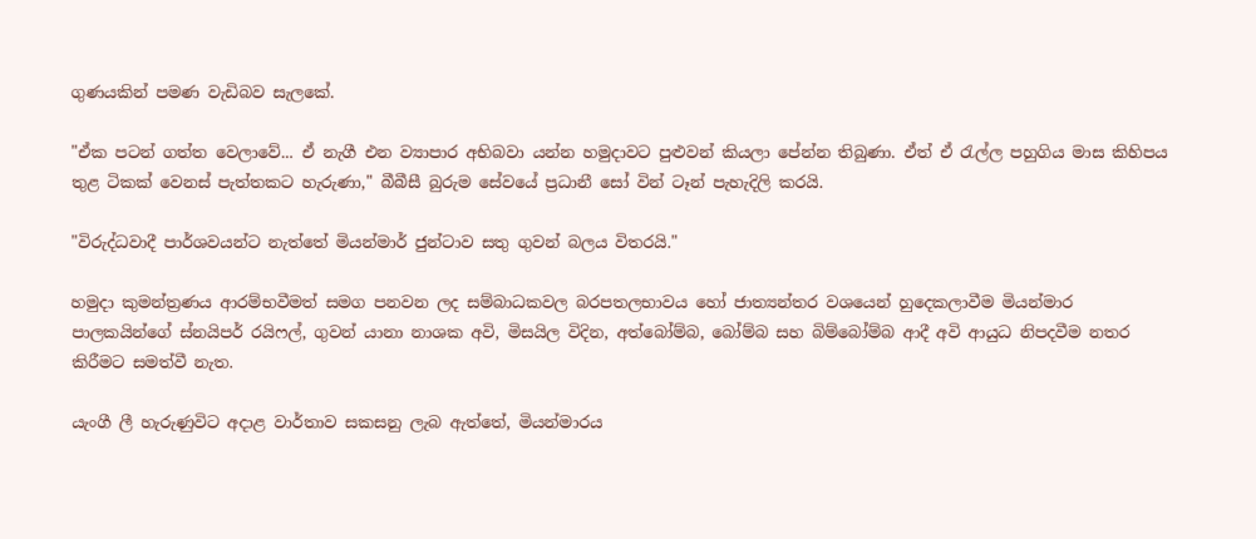ගුණයකින් පමණ වැඩිබව සැලකේ.

"ඒක පටන් ගත්ත වෙලාවේ... ඒ නැගී එන ව්‍යාපාර අභිබවා යන්න හමුදාවට පුළුවන් කියලා පේන්න තිබුණා. ඒත් ඒ රැල්ල පහුගිය මාස කිහිපය තුළ ටිකක් වෙනස් පැත්තකට හැරුණා," බීබීසී බුරුම සේවයේ ප්‍රධානී සෝ වින් ටෑන් පැහැදිලි කරයි.

"විරුද්ධවාදී පාර්ශවයන්ට නැත්තේ මියන්මාර් ජුන්ටාව සතු ගුවන් බලය විතරයි."

හමුදා කුමන්ත්‍රණය ආරම්භවීමත් සමග පනවන ලද සම්බාධකවල බරපතලභාවය හෝ ජාත්‍යන්තර වශයෙන් හුදෙකලාවීම මියන්මාර පාලකයින්ගේ ස්නයිපර් රයිෆල්, ගුවන් යානා නාශක අවි, මිසයිල විදින, අත්බෝම්බ, බෝම්බ සහ බිම්බෝම්බ ආදී අවි ආයුධ නිපදවීම නතර කිරීමට සමත්වී නැත.

යැංගී ලී හැරුණුවිට අදාළ වාර්තාව සකසනු ලැබ ඇත්තේ, මියන්මාරය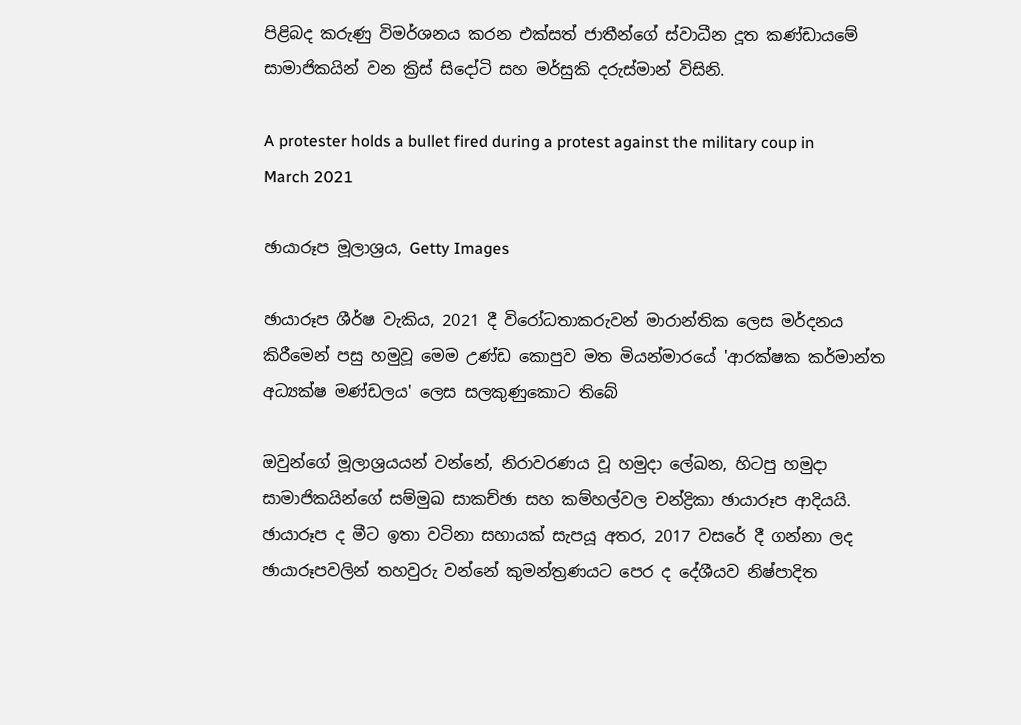පිළිබද කරුණු විමර්ශනය කරන එක්සත් ජාතීන්ගේ ස්වාධීන දූත කණ්ඩායමේ සාමාජිකයින් වන ක්‍රිස් සිදෝටි සහ මර්සුකි දරුස්මාන් විසිනි.

A protester holds a bullet fired during a protest against the military coup in March 2021

ඡායාරූප මූලාශ්‍රය, Getty Images

ඡායාරූප ශීර්ෂ වැකිය, 2021 දී විරෝධතාකරුවන් මාරාන්තික ලෙස මර්දනය කිරීමෙන් පසු හමුවූ මෙම උණ්ඩ කොපුව මත මියන්මාරයේ 'ආරක්ෂක කර්මාන්ත අධ්‍යක්ෂ මණ්ඩලය' ලෙස සලකුණුකොට තිබේ

ඔවුන්ගේ මූලාශ්‍රයයන් වන්නේ, නිරාවරණය වූ හමුදා ලේඛන, හිටපු හමුදා සාමාජිකයින්ගේ සම්මුඛ සාකච්ඡා සහ කම්හල්වල චන්ද්‍රිකා ඡායාරූප ආදියයි. ඡායාරූප ද මීට ඉතා වටිනා සහායක් සැපයූ අතර, 2017 වසරේ දී ගන්නා ලද ඡායාරූපවලින් තහවුරු වන්නේ කුමන්ත්‍රණයට පෙර ද දේශීයව නිෂ්පාදිත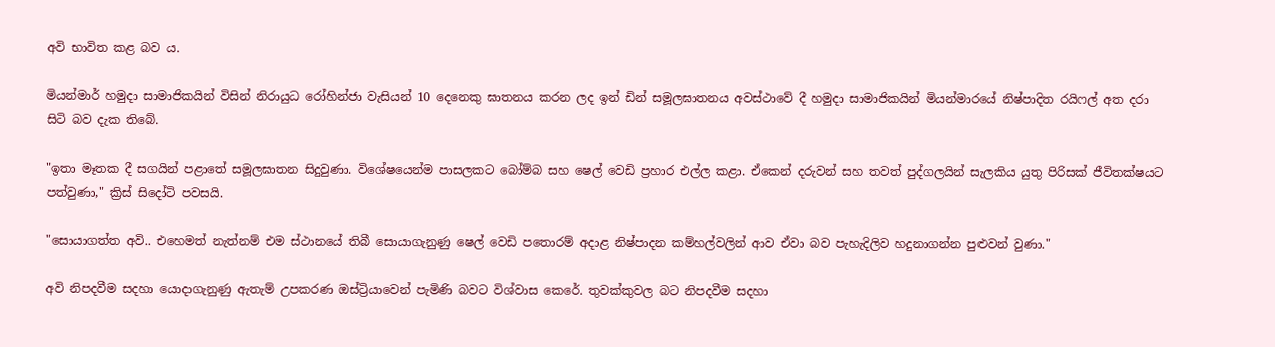අවි භාවිත කළ බව ය.

මියන්මාර් හමුදා සාමාජිකයින් විසින් නිරායුධ රෝහින්ජා වැසියන් 10 දෙනෙකු ඝාතනය කරන ලද ඉන් ඩින් සමූලඝාතනය අවස්ථාවේ දී හමුදා සාමාජිකයින් මියන්මාරයේ නිෂ්පාදිත රයිෆල් අත දරා සිටි බව දැක තිබේ.

"ඉතා මෑතක දී සගයින් පළාතේ සමූලඝාතන සිදුවුණා. විශේෂයෙන්ම පාසලකට බෝම්බ සහ ෂෙල් වෙඩි ප්‍රහාර එල්ල කළා. ඒකෙන් දරුවන් සහ තවත් පුද්ගලයින් සැලකිය යුතු පිරිසක් ජීවිතක්ෂයට පත්වුණා," ක්‍රිස් සිදෝටි පවසයි.

"සොයාගත්ත අවි.. එහෙමත් නැත්නම් එම ස්ථානයේ තිබී සොයාගැනුණු ෂෙල් වෙඩි පතොරම් අදාළ නිෂ්පාදන කම්හල්වලින් ආව ඒවා බව පැහැදිලිව හදුනාගන්න පුළුවන් වුණා."

අවි නිපදවීම සදහා යොදාගැනුණු ඇතැම් උපකරණ ඔස්ට්‍රියාවෙන් පැමිණි බවට විශ්වාස කෙරේ. තුවක්කුවල බට නිපදවීම සදහා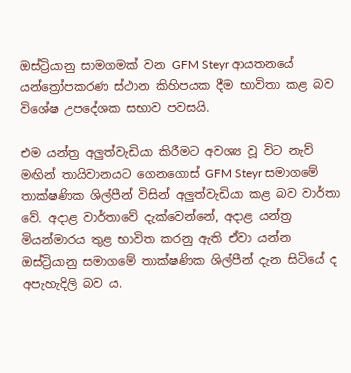ඔස්ට්‍රියානු සාමගමක් වන GFM Steyr ආයතනයේ යන්ත්‍රෝපකරණ ස්ථාන කිහිපයක දීම භාවිතා කළ බව විශේෂ උපදේශක සභාව පවසයි.

එම යන්ත්‍ර අලුත්වැඩියා කිරීමට අවශ්‍ය වූ විට නැව් මඟින් තායිවානයට ගෙනගොස් GFM Steyr සමාගමේ තාක්ෂණික ශිල්පීන් විසින් අලුත්වැඩියා කළ බව වාර්තා වේ. අදාළ වාර්තාවේ දැක්වෙන්නේ, අදාළ යන්ත්‍ර මියන්මාරය තුළ භාවිත කරනු ඇති ඒවා යන්න ඔස්ට්‍රියානු සමාගමේ තාක්ෂණික ශිල්පීන් දැන සිටියේ ද අපැහැදිලි බව ය.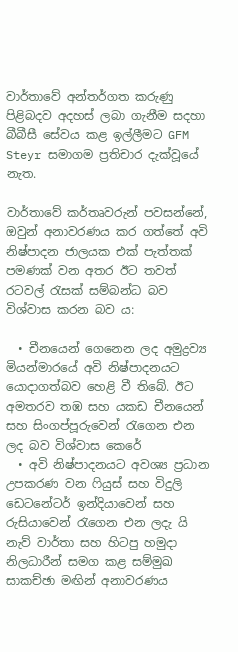වාර්තාවේ අන්තර්ගත කරුණු පිළිබදව අදහස් ලබා ගැනීම සදහා බීබීසී සේවය කළ ඉල්ලීමට GFM Steyr සමාගම ප්‍රතිචාර දැක්වූයේ නැත.

වාර්තාවේ කර්තෘවරුන් පවසන්නේ, ඔවුන් අනාවරණය කර ගත්තේ අවි නිෂ්පාදන ජාලයක එක් පැත්තක් පමණක් වන අතර ඊට තවත් රටවල් රැසක් සම්බන්ධ බව විශ්වාස කරන බව ය:

  • චීනයෙන් ගෙනෙන ලද අමුද්‍රව්‍ය මියන්මාරයේ අවි නිෂ්පාදනයට යොදාගත්බව හෙළි වී තිබේ. ඊට අමතරව තඹ සහ යකඩ චීනයෙන් සහ සිංගප්පූරුවෙන් ‌රැගෙන එන ලද බව විශ්වාස කෙරේ
  • අවි නිෂ්පාදනයට අවශ්‍ය ප්‍රධාන උපකරණ වන ෆියුස් සහ විදුලි ඩෙටනේටර් ඉන්දියාවෙන් සහ රුසියාවෙන් රැගෙන එන ලදැ යි නැව් වාර්තා සහ හිටපු හමුදා නිලධාරීන් සමග කළ සම්මුඛ සාකච්ඡා මඟින් අනාවරණය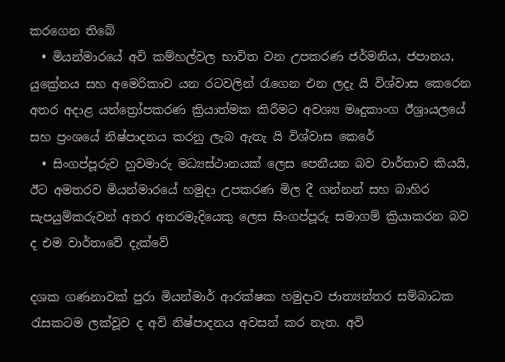කරගෙන තිබේ
  • මියන්මාරයේ අවි කම්හල්වල භාවිත වන උපකරණ ජර්මනිය, ජපානය, යුක්‍රේනය සහ අමෙරිකාව යන රටවලින් රැගෙන එන ලදැ යි විශ්වාස කෙරෙන අතර අදාළ යන්ත්‍රෝපකරණ ක්‍රියාත්මක කිරීමට අවශ්‍ය මෘදුකාංග ඊශ්‍රායලයේ සහ ප්‍රංශයේ නිෂ්පාදනය කරනු ලැබ ඇතැ යි විශ්වාස කෙරේ
  • සිංගප්පූරුව හුවමාරු මධ්‍යස්ථානයක් ලෙස පෙනීයන බව වාර්තාව කියයි, ඊට අමතරව මියන්මාරයේ හමුදා උපකරණ මිල දී ගන්නන් සහ බාහිර සැපයුම්කරුවන් අතර අතරමැදියෙකු ලෙස සිංගප්පූරු සමාගම් ‌ක්‍රියාකරන බව ද එම වාර්තාවේ දැක්වේ

දශක ගණනාවක් පුරා මියන්මාර් ආරක්ෂක හමුදාව ජාත්‍යන්තර සම්බාධක රැසකටම ලක්වූව ද අවි නිෂ්පාදනය අවසන් කර නැත. අවි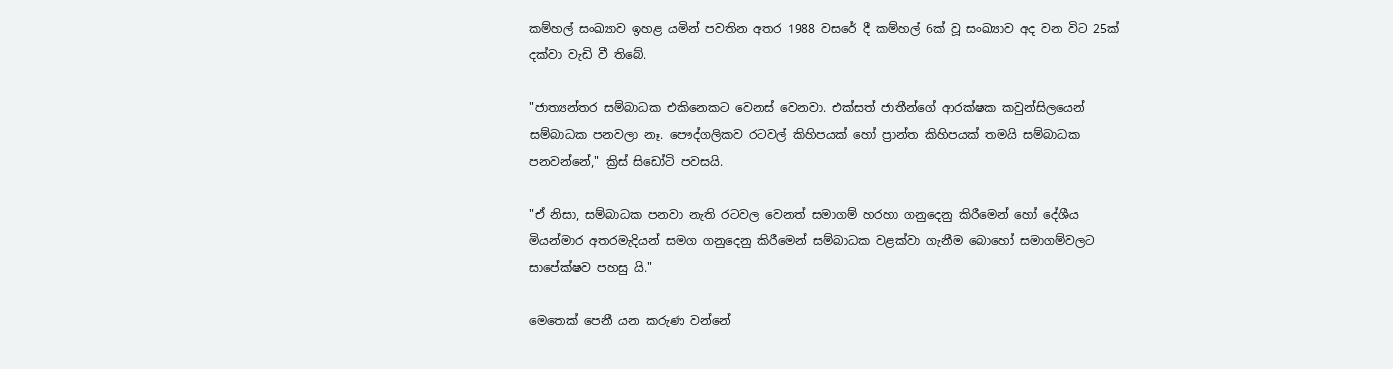කම්හල් සංඛ්‍යාව ඉහළ යමින් පවතින අතර 1988 වසරේ දී කම්හල් 6ක් වූ සංඛ්‍යාව අද වන විට 25ක් දක්වා වැඩි වී තිබේ.

"ජාත්‍යන්තර සම්බාධක එකිනෙකට වෙනස් වෙනවා. එක්සත් ජාතීන්ගේ ආරක්ෂක කවුන්සිලයෙන් සම්බාධක පනවලා නෑ. පෞද්ගලිකව රටවල් කිහිපයක් හෝ ප්‍රාන්ත කිහිපයක් තමයි සම්බාධක පනවන්නේ," ක්‍රිස් සිඩෝටි පවසයි.

"ඒ නිසා, සම්බාධක පනවා නැති රටවල වෙනත් සමාගම් හරහා ගනුදෙනු කිරීමෙන් හෝ දේශීය මියන්මාර අතරමැදියන් සමග ගනුදෙනු කිරීමෙන් සම්බාධක වළක්වා ගැනීම බොහෝ සමාගම්වලට සාපේක්ෂව පහසු යි."

මෙතෙක් පෙනී යන කරුණ වන්නේ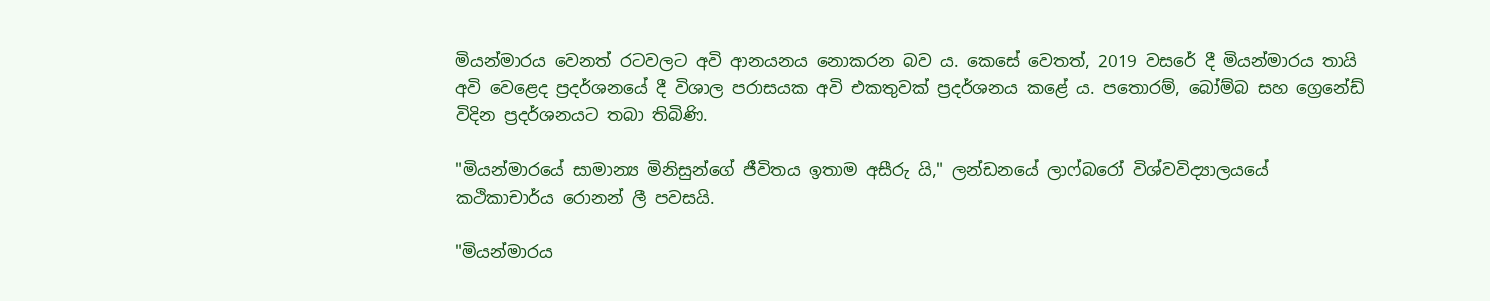මියන්මාරය වෙනත් රටවලට අවි ආනයනය නොකරන බව ය. කෙසේ වෙතත්, 2019 වසරේ දී මියන්මාරය තායි අවි වෙළෙද ප්‍රදර්ශනයේ දී විශාල පරාසයක අවි එකතුවක් ප්‍රදර්ශනය කළේ ය. පතොරම්, බෝම්බ සහ ග්‍රෙනේඩ් විදින ප්‍රදර්ශනයට තබා තිබිණි.

"මියන්මාරයේ සාමාන්‍ය මිනිසුන්ගේ ජීවිතය ඉතාම අසීරු යි," ලන්ඩනයේ ලාෆ්බරෝ විශ්වවිද්‍යාලයයේ කථිකාචාර්ය රොනන් ලී පවසයි.

"මියන්මාරය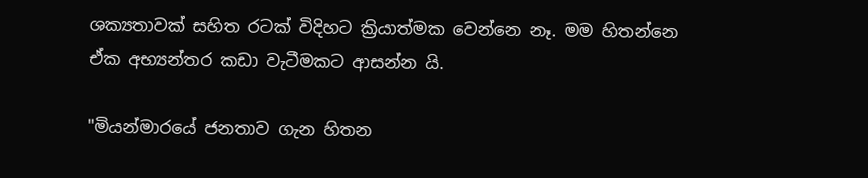ශක්‍යතාවක් සහිත රටක් විදිහට ක්‍රියාත්මක වෙන්නෙ නෑ. මම හිතන්නෙ ඒක අභ්‍යන්තර කඩා වැටීමකට ආසන්න යි.

"මියන්මාරයේ ජනතාව ගැන හිතන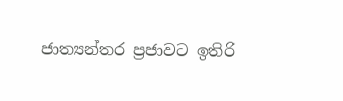ජාත්‍යන්තර ප්‍රජාවට ඉතිරි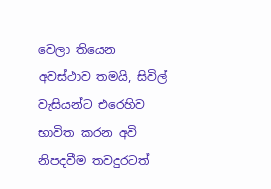වෙලා තියෙන අවස්ථාව තමයි, සිවිල් වැසියන්ට එරෙහිව භාවිත කරන අවි නිපදවීම තවදුරටත්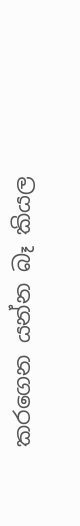කරගෙන යන්න බෑ කියල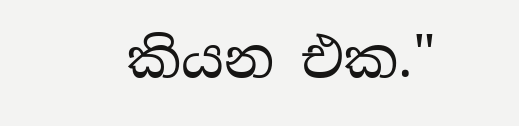කියන එක."